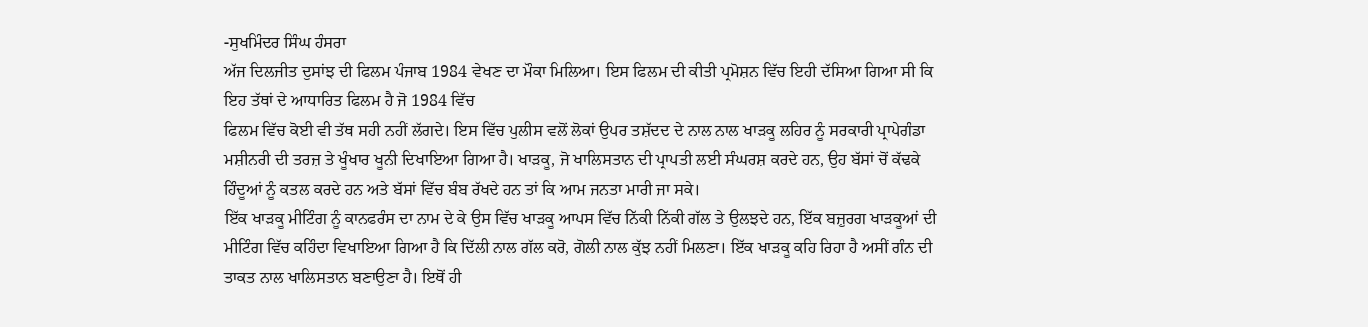-ਸੁਖਮਿੰਦਰ ਸਿੰਘ ਹੰਸਰਾ
ਅੱਜ ਦਿਲਜੀਤ ਦੁਸਾਂਝ ਦੀ ਫਿਲਮ ਪੰਜਾਬ 1984 ਵੇਖਣ ਦਾ ਮੌਕਾ ਮਿਲਿਆ। ਇਸ ਫਿਲਮ ਦੀ ਕੀਤੀ ਪ੍ਰਮੋਸ਼ਨ ਵਿੱਚ ਇਹੀ ਦੱਸਿਆ ਗਿਆ ਸੀ ਕਿ ਇਹ ਤੱਥਾਂ ਦੇ ਆਧਾਰਿਤ ਫਿਲਮ ਹੈ ਜੋ 1984 ਵਿੱਚ
ਫਿਲਮ ਵਿੱਚ ਕੋਈ ਵੀ ਤੱਥ ਸਹੀ ਨਹੀਂ ਲੱਗਦੇ। ਇਸ ਵਿੱਚ ਪੁਲੀਸ ਵਲੋਂ ਲੋਕਾਂ ਉਪਰ ਤਸ਼ੱਦਦ ਦੇ ਨਾਲ ਨਾਲ ਖਾੜਕੂ ਲਹਿਰ ਨੂੰ ਸਰਕਾਰੀ ਪ੍ਰਾਪੇਗੰਡਾ ਮਸ਼ੀਨਰੀ ਦੀ ਤਰਜ਼ ਤੇ ਖੂੰਖਾਰ ਖੂਨੀ ਦਿਖਾਇਆ ਗਿਆ ਹੈ। ਖਾੜਕੂ, ਜੋ ਖਾਲਿਸਤਾਨ ਦੀ ਪ੍ਰਾਪਤੀ ਲਈ ਸੰਘਰਸ਼ ਕਰਦੇ ਹਨ, ਉਹ ਬੱਸਾਂ ਚੋਂ ਕੱਢਕੇ ਹਿੰਦੂਆਂ ਨੂੰ ਕਤਲ ਕਰਦੇ ਹਨ ਅਤੇ ਬੱਸਾਂ ਵਿੱਚ ਬੰਬ ਰੱਖਦੇ ਹਨ ਤਾਂ ਕਿ ਆਮ ਜਨਤਾ ਮਾਰੀ ਜਾ ਸਕੇ।
ਇੱਕ ਖਾੜਕੂ ਮੀਟਿੰਗ ਨੂੰ ਕਾਨਫਰੰਸ ਦਾ ਨਾਮ ਦੇ ਕੇ ਉਸ ਵਿੱਚ ਖਾੜਕੂ ਆਪਸ ਵਿੱਚ ਨਿੱਕੀ ਨਿੱਕੀ ਗੱਲ ਤੇ ਉਲਝਦੇ ਹਨ, ਇੱਕ ਬਜ਼ੁਰਗ ਖਾੜਕੂਆਂ ਦੀ ਮੀਟਿੰਗ ਵਿੱਚ ਕਹਿੰਦਾ ਵਿਖਾਇਆ ਗਿਆ ਹੈ ਕਿ ਦਿੱਲੀ ਨਾਲ ਗੱਲ ਕਰੋ, ਗੋਲੀ ਨਾਲ ਕੁੱਝ ਨਹੀਂ ਮਿਲਣਾ। ਇੱਕ ਖਾੜਕੂ ਕਹਿ ਰਿਹਾ ਹੈ ਅਸੀਂ ਗੰਨ ਦੀ ਤਾਕਤ ਨਾਲ ਖਾਲਿਸਤਾਨ ਬਣਾਉਣਾ ਹੈ। ਇਥੋਂ ਹੀ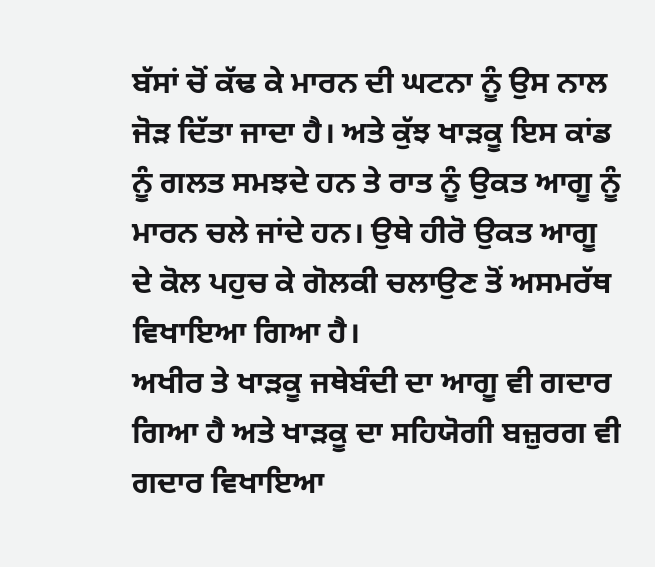ਬੱਸਾਂ ਚੋਂ ਕੱਢ ਕੇ ਮਾਰਨ ਦੀ ਘਟਨਾ ਨੂੰ ਉਸ ਨਾਲ ਜੋੜ ਦਿੱਤਾ ਜਾਦਾ ਹੈ। ਅਤੇ ਕੁੱਝ ਖਾੜਕੂ ਇਸ ਕਾਂਡ ਨੂੰ ਗਲਤ ਸਮਝਦੇ ਹਨ ਤੇ ਰਾਤ ਨੂੰ ਉਕਤ ਆਗੂ ਨੂੰ ਮਾਰਨ ਚਲੇ ਜਾਂਦੇ ਹਨ। ਉਥੇ ਹੀਰੋ ਉਕਤ ਆਗੂ ਦੇ ਕੋਲ ਪਹੁਚ ਕੇ ਗੋਲਕੀ ਚਲਾਉਣ ਤੋਂ ਅਸਮਰੱਥ ਵਿਖਾਇਆ ਗਿਆ ਹੈ।
ਅਖੀਰ ਤੇ ਖਾੜਕੂ ਜਥੇਬੰਦੀ ਦਾ ਆਗੂ ਵੀ ਗਦਾਰ ਗਿਆ ਹੈ ਅਤੇ ਖਾੜਕੂ ਦਾ ਸਹਿਯੋਗੀ ਬਜ਼ੁਰਗ ਵੀ ਗਦਾਰ ਵਿਖਾਇਆ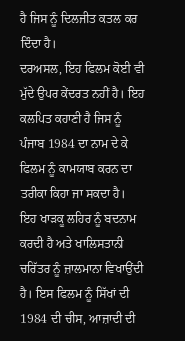ਹੈ ਜਿਸ ਨੂੰ ਦਿਲਜੀਤ ਕਤਲ ਕਰ ਦਿੰਦਾ ਹੈ।
ਦਰਅਸਲ, ਇਹ ਫਿਲਮ ਕੋਈ ਵੀ ਮੁੱਦੇ ਉਪਰ ਕੇਂਦਰਤ ਨਹੀਂ ਹੈ। ਇਹ ਕਲਪਿਤ ਕਹਾਣੀ ਹੈ ਜਿਸ ਨੂੰ ਪੰਜਾਬ 1984 ਦਾ ਨਾਮ ਦੇ ਕੇ ਫਿਲਮ ਨੂੰ ਕਾਮਯਾਬ ਕਰਨ ਦਾ ਤਰੀਕਾ ਕਿਹਾ ਜਾ ਸਕਦਾ ਹੈ।
ਇਹ ਖਾੜਕੂ ਲਹਿਰ ਨੂੰ ਬਦਨਾਮ ਕਰਦੀ ਹੈ ਅਤੇ ਖਾਲਿਸਤਾਨੀ ਚਰਿੱਤਰ ਨੂੰ ਜ਼ਾਲਮਾਨਾ ਵਿਖਾਉਂਦੀ ਹੈ। ਇਸ ਫਿਲਮ ਨੂੰ ਸਿੱਖਾਂ ਦੀ 1984 ਦੀ ਚੀਸ, ਆਜ਼ਾਦੀ ਦੀ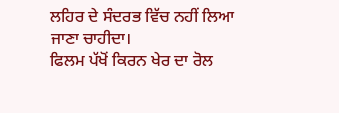ਲਹਿਰ ਦੇ ਸੰਦਰਭ ਵਿੱਚ ਨਹੀਂ ਲਿਆ ਜਾਣਾ ਚਾਹੀਦਾ।
ਫਿਲਮ ਪੱਖੋਂ ਕਿਰਨ ਖੇਰ ਦਾ ਰੋਲ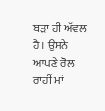ਬੜਾ ਹੀ ਅੱਵਲ ਹੈ। ਉਸਨੇ ਆਪਣੇ ਰੋਲ ਰਾਹੀਂ ਮਾਂ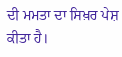ਦੀ ਮਮਤਾ ਦਾ ਸਿਖ਼ਰ ਪੇਸ਼ ਕੀਤਾ ਹੈ।